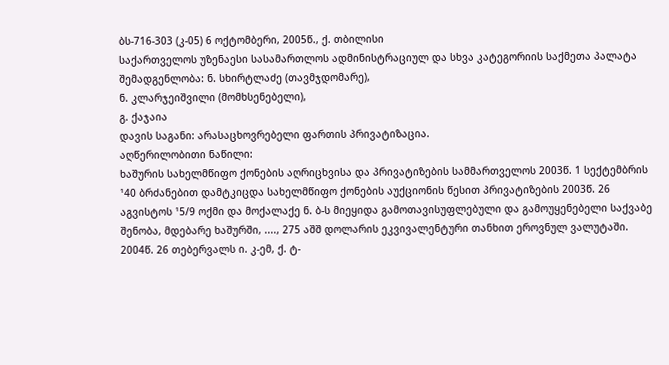ბს-716-303 (კ-05) 6 ოქტომბერი, 2005წ., ქ. თბილისი
საქართველოს უზენაესი სასამართლოს ადმინისტრაციულ და სხვა კატეგორიის საქმეთა პალატა
შემადგენლობა: ნ. სხირტლაძე (თავმჯდომარე),
ნ. კლარჯეიშვილი (მომხსენებელი),
გ. ქაჯაია
დავის საგანი: არასაცხოვრებელი ფართის პრივატიზაცია.
აღწერილობითი ნაწილი:
ხაშურის სახელმწიფო ქონების აღრიცხვისა და პრივატიზების სამმართველოს 2003წ. 1 სექტემბრის ¹40 ბრძანებით დამტკიცდა სახელმწიფო ქონების აუქციონის წესით პრივატიზების 2003წ. 26 აგვისტოს ¹5/9 ოქმი და მოქალაქე ნ. ბ-ს მიეყიდა გამოთავისუფლებული და გამოუყენებელი საქვაბე შენობა, მდებარე ხაშურში, ...., 275 აშშ დოლარის ეკვივალენტური თანხით ეროვნულ ვალუტაში.
2004წ. 26 თებერვალს ი. კ-ემ, ქ. ტ-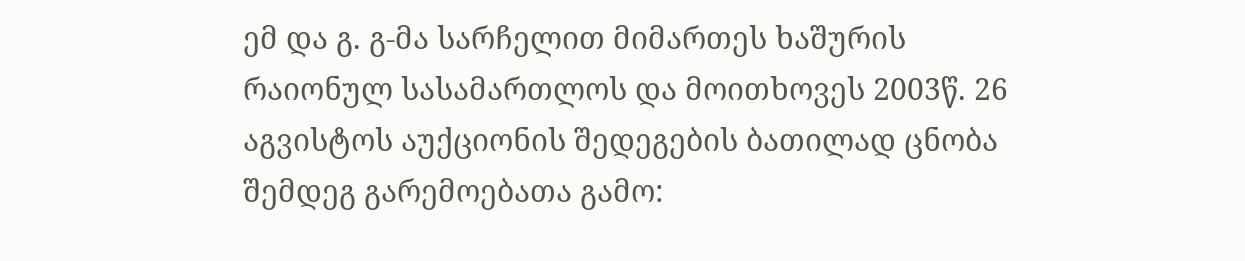ემ და გ. გ-მა სარჩელით მიმართეს ხაშურის რაიონულ სასამართლოს და მოითხოვეს 2003წ. 26 აგვისტოს აუქციონის შედეგების ბათილად ცნობა შემდეგ გარემოებათა გამო: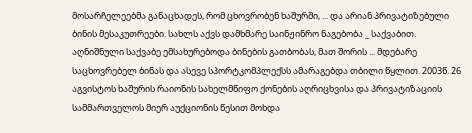მოსარჩელეებმა განაცხადეს, რომ ცხოვრობენ ხაშურში, ... და არიან პრივატიზებული ბინის მესაკუთრეები. სახლს აქვს დამხმარე საინჟინრო ნაგებობა _ საქვაბით. აღნიშნული საქვაბე ემსახურებოდა ბინების გათბობას, მათ შორის ... მდებარე საცხოვრებელ ბინას და ასევე სპორტკომპლექსს ამარაგებდა თბილი წყლით. 2003წ. 26 აგვისტოს ხაშურის რაიონის სახელმწიფო ქონების აღრიცხვისა და პრივატიზაციის სამმართველოს მიერ აუქციონის წესით მოხდა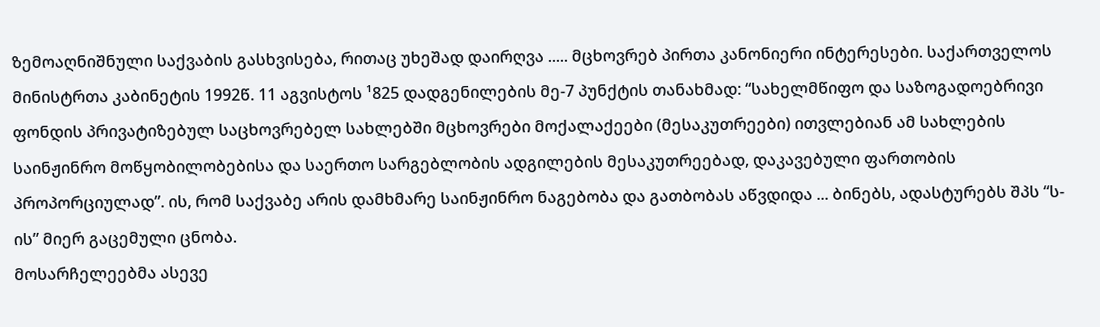ზემოაღნიშნული საქვაბის გასხვისება, რითაც უხეშად დაირღვა ..... მცხოვრებ პირთა კანონიერი ინტერესები. საქართველოს მინისტრთა კაბინეტის 1992წ. 11 აგვისტოს ¹825 დადგენილების მე-7 პუნქტის თანახმად: “სახელმწიფო და საზოგადოებრივი ფონდის პრივატიზებულ საცხოვრებელ სახლებში მცხოვრები მოქალაქეები (მესაკუთრეები) ითვლებიან ამ სახლების საინჟინრო მოწყობილობებისა და საერთო სარგებლობის ადგილების მესაკუთრეებად, დაკავებული ფართობის პროპორციულად”. ის, რომ საქვაბე არის დამხმარე საინჟინრო ნაგებობა და გათბობას აწვდიდა ... ბინებს, ადასტურებს შპს “ს-ის” მიერ გაცემული ცნობა.
მოსარჩელეებმა ასევე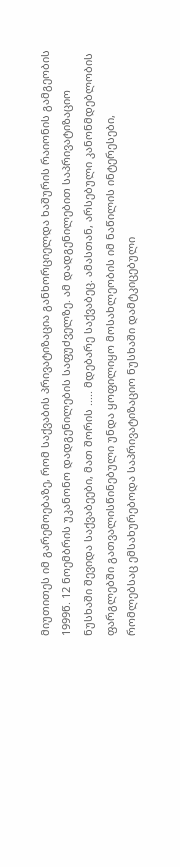მიუთითეს იმ გარემოებაზე, რომ საქვაბის პრივატიზაცია განხორციელდა ხაშურის რაიონის გამგეობის 1999წ. 12 ნოემბრის უკანონო დადგენილების საფუძველზე. ამ დადგენილებით საპრივატიზაციო ნუსხაში შევიდა საქვაბეები, მათ შორის ..... მდებარე საქვაბეც. ამასთან, არსებული კანონმდებლობის ფარგლებში გათვალისწინებული უნდა ყოფილიყო მოსახლეობის იმ ნაწილის ინტერესები, რომლებსაც ემსახურებოდა საპრივატიზაციო ნუსხაში დამტკიცებული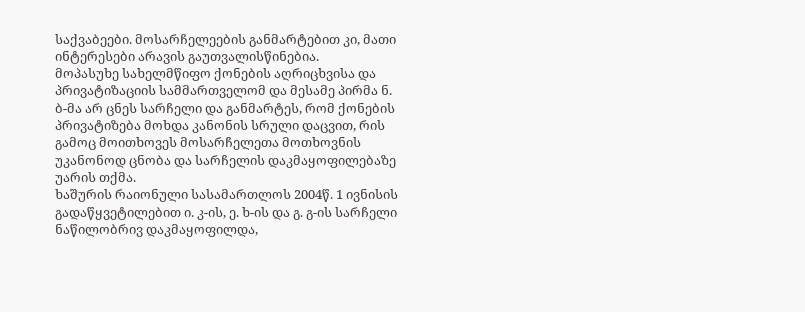საქვაბეები. მოსარჩელეების განმარტებით კი, მათი ინტერესები არავის გაუთვალისწინებია.
მოპასუხე სახელმწიფო ქონების აღრიცხვისა და პრივატიზაციის სამმართველომ და მესამე პირმა ნ. ბ-მა არ ცნეს სარჩელი და განმარტეს, რომ ქონების პრივატიზება მოხდა კანონის სრული დაცვით, რის გამოც მოითხოვეს მოსარჩელეთა მოთხოვნის უკანონოდ ცნობა და სარჩელის დაკმაყოფილებაზე უარის თქმა.
ხაშურის რაიონული სასამართლოს 2004წ. 1 ივნისის გადაწყვეტილებით ი. კ-ის, ე. ხ-ის და გ. გ-ის სარჩელი ნაწილობრივ დაკმაყოფილდა,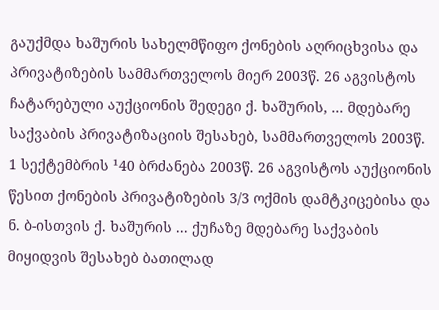გაუქმდა ხაშურის სახელმწიფო ქონების აღრიცხვისა და პრივატიზების სამმართველოს მიერ 2003წ. 26 აგვისტოს ჩატარებული აუქციონის შედეგი ქ. ხაშურის, ... მდებარე საქვაბის პრივატიზაციის შესახებ, სამმართველოს 2003წ. 1 სექტემბრის ¹40 ბრძანება 2003წ. 26 აგვისტოს აუქციონის წესით ქონების პრივატიზების 3/3 ოქმის დამტკიცებისა და ნ. ბ-ისთვის ქ. ხაშურის ... ქუჩაზე მდებარე საქვაბის მიყიდვის შესახებ ბათილად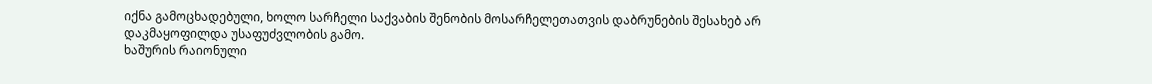იქნა გამოცხადებული, ხოლო სარჩელი საქვაბის შენობის მოსარჩელეთათვის დაბრუნების შესახებ არ დაკმაყოფილდა უსაფუძვლობის გამო.
ხაშურის რაიონული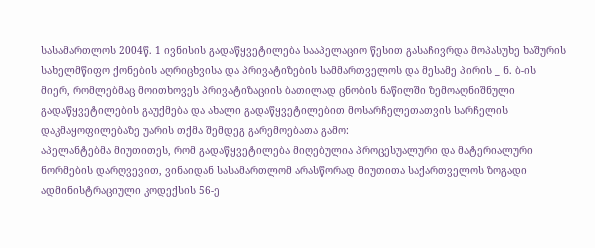სასამართლოს 2004წ. 1 ივნისის გადაწყვეტილება სააპელაციო წესით გასაჩივრდა მოპასუხე ხაშურის სახელმწიფო ქონების აღრიცხვისა და პრივატიზების სამმართველოს და მესამე პირის _ ნ. ბ-ის მიერ, რომლებმაც მოითხოვეს პრივატიზაციის ბათილად ცნობის ნაწილში ზემოაღნიშნული გადაწყვეტილების გაუქმება და ახალი გადაწყვეტილებით მოსარჩელეთათვის სარჩელის დაკმაყოფილებაზე უარის თქმა შემდეგ გარემოებათა გამო:
აპელანტებმა მიუთითეს, რომ გადაწყვეტილება მიღებულია პროცესუალური და მატერიალური ნორმების დარღვევით, ვინაიდან სასამართლომ არასწორად მიუთითა საქართველოს ზოგადი ადმინისტრაციული კოდექსის 56-ე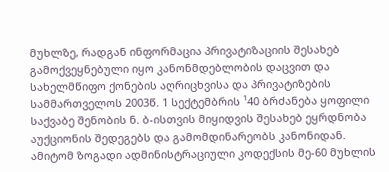მუხლზე, რადგან ინფორმაცია პრივატიზაციის შესახებ გამოქვეყნებული იყო კანონმდებლობის დაცვით და სახელმწიფო ქონების აღრიცხვისა და პრივატიზების სამმართველოს 2003წ. 1 სექტემბრის ¹40 ბრძანება ყოფილი საქვაბე შენობის ნ. ბ-ისთვის მიყიდვის შესახებ ეყრდნობა აუქციონის შედეგებს და გამომდინარეობს კანონიდან. ამიტომ ზოგადი ადმინისტრაციული კოდექსის მე-60 მუხლის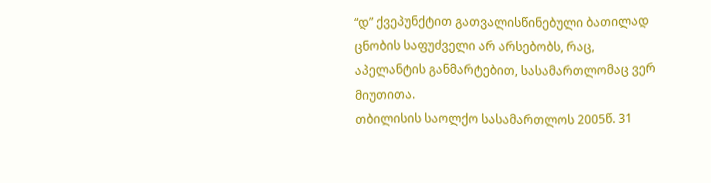“დ” ქვეპუნქტით გათვალისწინებული ბათილად ცნობის საფუძველი არ არსებობს, რაც, აპელანტის განმარტებით, სასამართლომაც ვერ მიუთითა.
თბილისის საოლქო სასამართლოს 2005წ. 31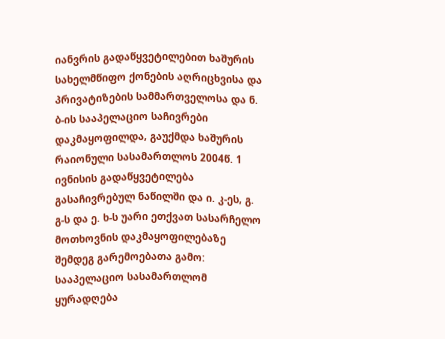იანვრის გადაწყვეტილებით ხაშურის სახელმწიფო ქონების აღრიცხვისა და პრივატიზების სამმართველოსა და ნ. ბ-ის სააპელაციო საჩივრები დაკმაყოფილდა, გაუქმდა ხაშურის რაიონული სასამართლოს 2004წ. 1 ივნისის გადაწყვეტილება გასაჩივრებულ ნაწილში და ი. კ-ეს, გ. გ-ს და ე. ხ-ს უარი ეთქვათ სასარჩელო მოთხოვნის დაკმაყოფილებაზე შემდეგ გარემოებათა გამო:
სააპელაციო სასამართლომ ყურადღება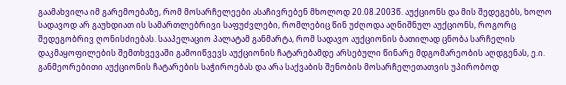გაამახვილა იმ გარემოებაზე, რომ მოსარჩელეები ასაჩივრებენ მხოლოდ 20.08.2003წ. აუქციონს და მის შედეგებს, ხოლო სადავოდ არ გაუხდიათ ის სამართლებრივი საფუძვლები, რომლებიც წინ უძღოდა აღნიშნულ აუქციონს, როგორც შედეგობრივ ღონისძიებას. სააპელაციო პალატამ განმარტა, რომ სადავო აუქციონის ბათილად ცნობა სარჩელის დაკმაყოფილების შემთხვევაში გამოიწვევს აუქციონის ჩატარებამდე არსებული წინარე მდგომარეობის აღდგენას, ე.ი. განმეორებითი აუქციონის ჩატარების საჭიროებას და არა საქვაბის შენობის მოსარჩელეთათვის უპირობოდ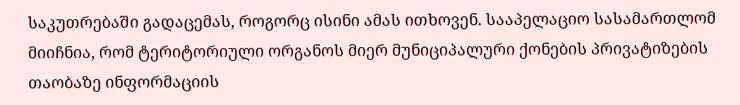საკუთრებაში გადაცემას, როგორც ისინი ამას ითხოვენ. სააპელაციო სასამართლომ მიიჩნია, რომ ტერიტორიული ორგანოს მიერ მუნიციპალური ქონების პრივატიზების თაობაზე ინფორმაციის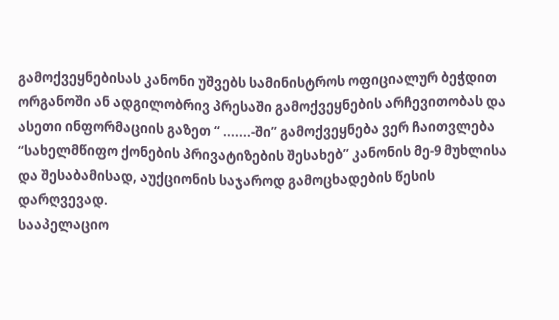გამოქვეყნებისას კანონი უშვებს სამინისტროს ოფიციალურ ბეჭდით ორგანოში ან ადგილობრივ პრესაში გამოქვეყნების არჩევითობას და ასეთი ინფორმაციის გაზეთ “ .......-ში” გამოქვეყნება ვერ ჩაითვლება “სახელმწიფო ქონების პრივატიზების შესახებ” კანონის მე-9 მუხლისა და შესაბამისად, აუქციონის საჯაროდ გამოცხადების წესის დარღვევად.
სააპელაციო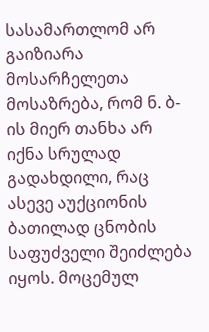სასამართლომ არ გაიზიარა მოსარჩელეთა მოსაზრება, რომ ნ. ბ-ის მიერ თანხა არ იქნა სრულად გადახდილი, რაც ასევე აუქციონის ბათილად ცნობის საფუძველი შეიძლება იყოს. მოცემულ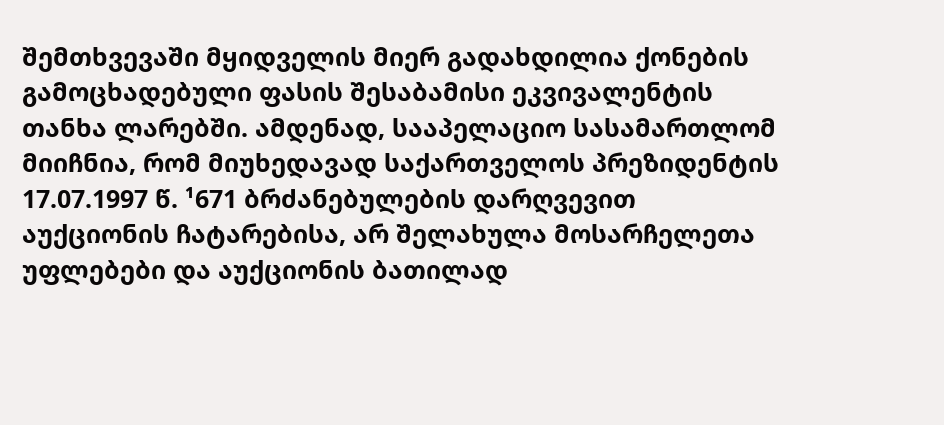შემთხვევაში მყიდველის მიერ გადახდილია ქონების გამოცხადებული ფასის შესაბამისი ეკვივალენტის თანხა ლარებში. ამდენად, სააპელაციო სასამართლომ მიიჩნია, რომ მიუხედავად საქართველოს პრეზიდენტის 17.07.1997 წ. ¹671 ბრძანებულების დარღვევით აუქციონის ჩატარებისა, არ შელახულა მოსარჩელეთა უფლებები და აუქციონის ბათილად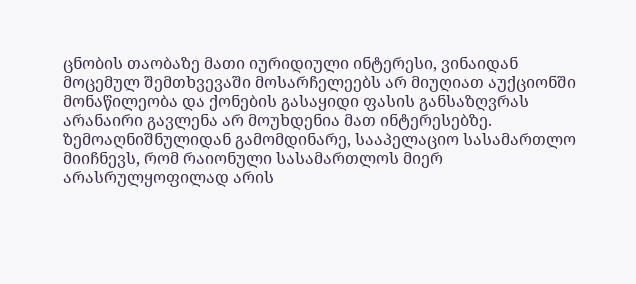ცნობის თაობაზე მათი იურიდიული ინტერესი, ვინაიდან მოცემულ შემთხვევაში მოსარჩელეებს არ მიუღიათ აუქციონში მონაწილეობა და ქონების გასაყიდი ფასის განსაზღვრას არანაირი გავლენა არ მოუხდენია მათ ინტერესებზე.
ზემოაღნიშნულიდან გამომდინარე, სააპელაციო სასამართლო მიიჩნევს, რომ რაიონული სასამართლოს მიერ არასრულყოფილად არის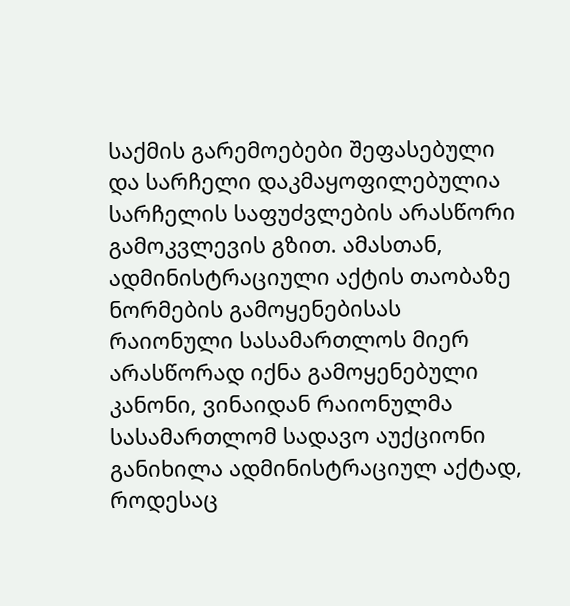საქმის გარემოებები შეფასებული და სარჩელი დაკმაყოფილებულია სარჩელის საფუძვლების არასწორი გამოკვლევის გზით. ამასთან, ადმინისტრაციული აქტის თაობაზე ნორმების გამოყენებისას რაიონული სასამართლოს მიერ არასწორად იქნა გამოყენებული კანონი, ვინაიდან რაიონულმა სასამართლომ სადავო აუქციონი განიხილა ადმინისტრაციულ აქტად, როდესაც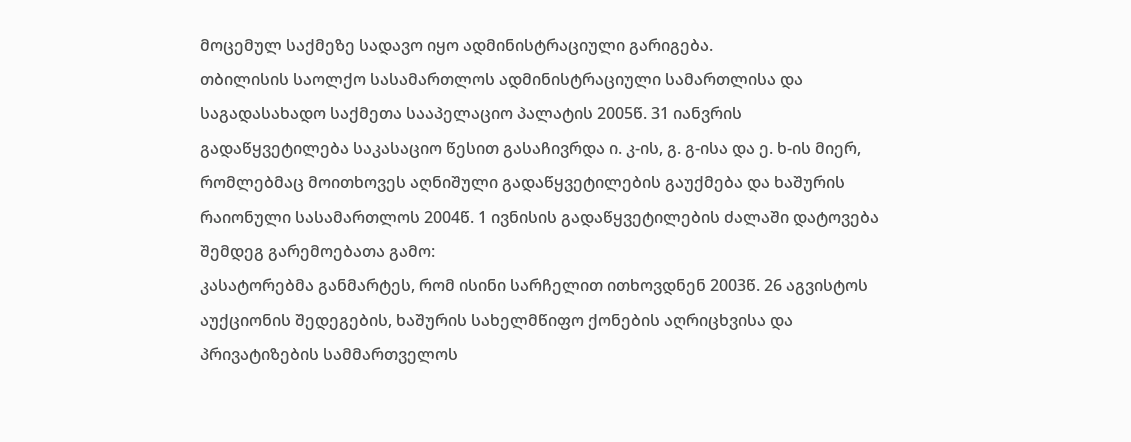მოცემულ საქმეზე სადავო იყო ადმინისტრაციული გარიგება.
თბილისის საოლქო სასამართლოს ადმინისტრაციული სამართლისა და საგადასახადო საქმეთა სააპელაციო პალატის 2005წ. 31 იანვრის გადაწყვეტილება საკასაციო წესით გასაჩივრდა ი. კ-ის, გ. გ-ისა და ე. ხ-ის მიერ, რომლებმაც მოითხოვეს აღნიშული გადაწყვეტილების გაუქმება და ხაშურის რაიონული სასამართლოს 2004წ. 1 ივნისის გადაწყვეტილების ძალაში დატოვება შემდეგ გარემოებათა გამო:
კასატორებმა განმარტეს, რომ ისინი სარჩელით ითხოვდნენ 2003წ. 26 აგვისტოს აუქციონის შედეგების, ხაშურის სახელმწიფო ქონების აღრიცხვისა და პრივატიზების სამმართველოს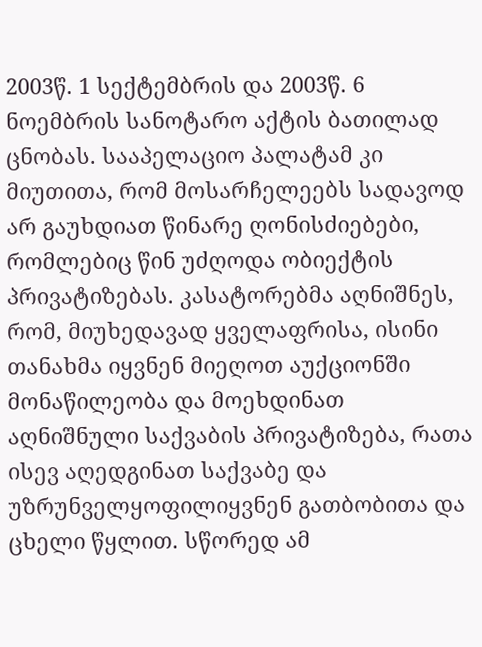2003წ. 1 სექტემბრის და 2003წ. 6 ნოემბრის სანოტარო აქტის ბათილად ცნობას. სააპელაციო პალატამ კი მიუთითა, რომ მოსარჩელეებს სადავოდ არ გაუხდიათ წინარე ღონისძიებები, რომლებიც წინ უძღოდა ობიექტის პრივატიზებას. კასატორებმა აღნიშნეს, რომ, მიუხედავად ყველაფრისა, ისინი თანახმა იყვნენ მიეღოთ აუქციონში მონაწილეობა და მოეხდინათ აღნიშნული საქვაბის პრივატიზება, რათა ისევ აღედგინათ საქვაბე და უზრუნველყოფილიყვნენ გათბობითა და ცხელი წყლით. სწორედ ამ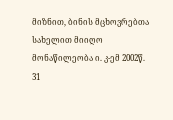მიზნით, ბინის მცხოვრებთა სახელით მიიღო მონაწილეობა ი. კ-ემ 2002წ. 31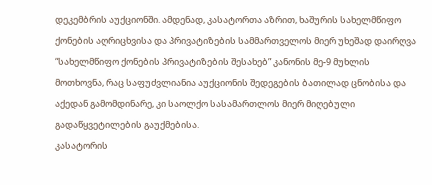დეკემბრის აუქციონში. ამდენად, კასატორთა აზრით, ხაშურის სახელმწიფო ქონების აღრიცხვისა და პრივატიზების სამმართველოს მიერ უხეშად დაირღვა “სახელმწიფო ქონების პრივატიზების შესახებ” კანონის მე-9 მუხლის მოთხოვნა, რაც საფუძვლიანია აუქციონის შედეგების ბათილად ცნობისა და აქედან გამომდინარე, კი საოლქო სასამართლოს მიერ მიღებული გადაწყვეტილების გაუქმებისა.
კასატორის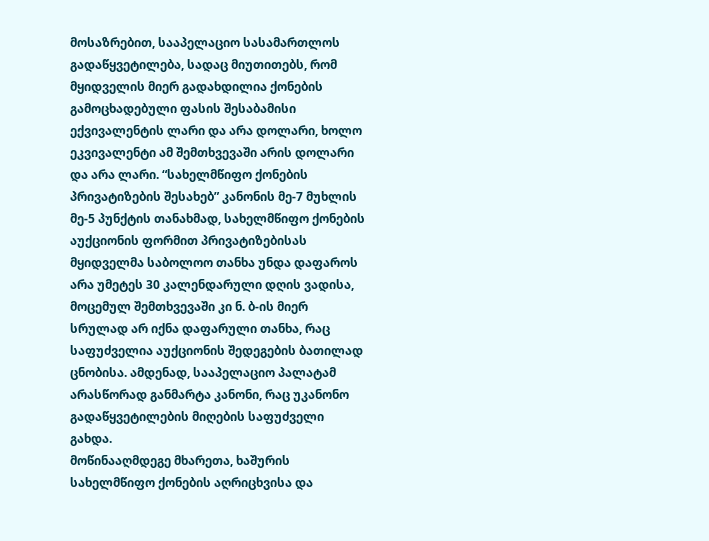მოსაზრებით, სააპელაციო სასამართლოს გადაწყვეტილება, სადაც მიუთითებს, რომ მყიდველის მიერ გადახდილია ქონების გამოცხადებული ფასის შესაბამისი ექვივალენტის ლარი და არა დოლარი, ხოლო ეკვივალენტი ამ შემთხვევაში არის დოლარი და არა ლარი. “სახელმწიფო ქონების პრივატიზების შესახებ” კანონის მე-7 მუხლის მე-5 პუნქტის თანახმად, სახელმწიფო ქონების აუქციონის ფორმით პრივატიზებისას მყიდველმა საბოლოო თანხა უნდა დაფაროს არა უმეტეს 30 კალენდარული დღის ვადისა, მოცემულ შემთხვევაში კი ნ. ბ-ის მიერ სრულად არ იქნა დაფარული თანხა, რაც საფუძველია აუქციონის შედეგების ბათილად ცნობისა. ამდენად, სააპელაციო პალატამ არასწორად განმარტა კანონი, რაც უკანონო გადაწყვეტილების მიღების საფუძველი გახდა.
მოწინააღმდეგე მხარეთა, ხაშურის სახელმწიფო ქონების აღრიცხვისა და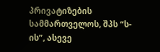პრივატიზების სამმართველოს, შპს “ს-ის”, ასევე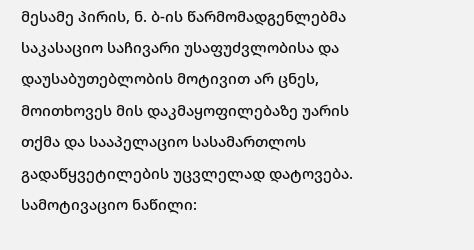მესამე პირის, ნ. ბ-ის წარმომადგენლებმა საკასაციო საჩივარი უსაფუძვლობისა და დაუსაბუთებლობის მოტივით არ ცნეს, მოითხოვეს მის დაკმაყოფილებაზე უარის თქმა და სააპელაციო სასამართლოს გადაწყვეტილების უცვლელად დატოვება.
სამოტივაციო ნაწილი: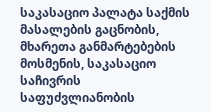საკასაციო პალატა საქმის მასალების გაცნობის, მხარეთა განმარტებების მოსმენის, საკასაციო საჩივრის საფუძვლიანობის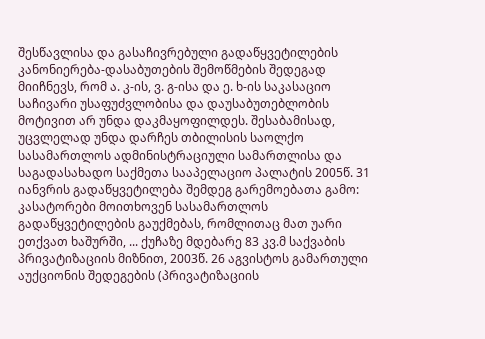შესწავლისა და გასაჩივრებული გადაწყვეტილების კანონიერება-დასაბუთების შემოწმების შედეგად მიიჩნევს, რომ ა. კ-ის, ვ. გ-ისა და ე. ხ-ის საკასაციო საჩივარი უსაფუძვლობისა და დაუსაბუთებლობის მოტივით არ უნდა დაკმაყოფილდეს. შესაბამისად, უცვლელად უნდა დარჩეს თბილისის საოლქო სასამართლოს ადმინისტრაციული სამართლისა და საგადასახადო საქმეთა სააპელაციო პალატის 2005წ. 31 იანვრის გადაწყვეტილება შემდეგ გარემოებათა გამო:
კასატორები მოითხოვენ სასამართლოს გადაწყვეტილების გაუქმებას, რომლითაც მათ უარი ეთქვათ ხაშურში, ... ქუჩაზე მდებარე 83 კვ.მ საქვაბის პრივატიზაციის მიზნით, 2003წ. 26 აგვისტოს გამართული აუქციონის შედეგების (პრივატიზაციის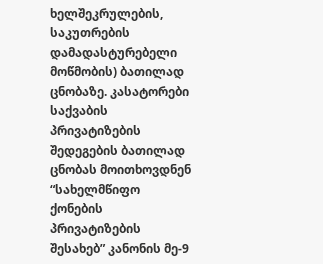ხელშეკრულების, საკუთრების დამადასტურებელი მოწმობის) ბათილად ცნობაზე. კასატორები საქვაბის პრივატიზების შედეგების ბათილად ცნობას მოითხოვდნენ “სახელმწიფო ქონების პრივატიზების შესახებ” კანონის მე-9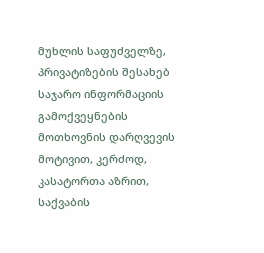მუხლის საფუძველზე, პრივატიზების შესახებ საჯარო ინფორმაციის გამოქვეყნების მოთხოვნის დარღვევის მოტივით, კერძოდ, კასატორთა აზრით, საქვაბის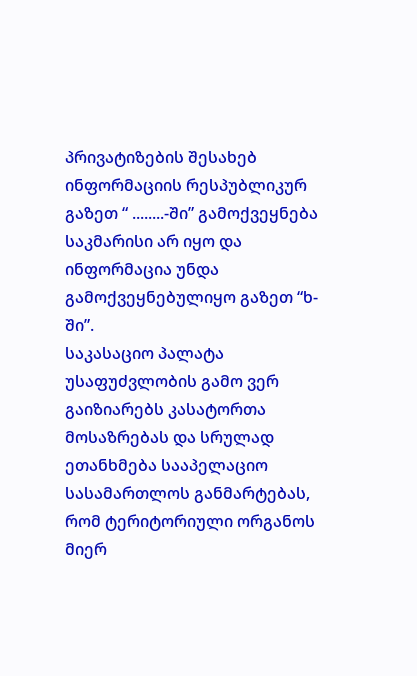პრივატიზების შესახებ ინფორმაციის რესპუბლიკურ გაზეთ “ ........-ში” გამოქვეყნება საკმარისი არ იყო და ინფორმაცია უნდა გამოქვეყნებულიყო გაზეთ “ხ-ში”.
საკასაციო პალატა უსაფუძვლობის გამო ვერ გაიზიარებს კასატორთა მოსაზრებას და სრულად ეთანხმება სააპელაციო სასამართლოს განმარტებას, რომ ტერიტორიული ორგანოს მიერ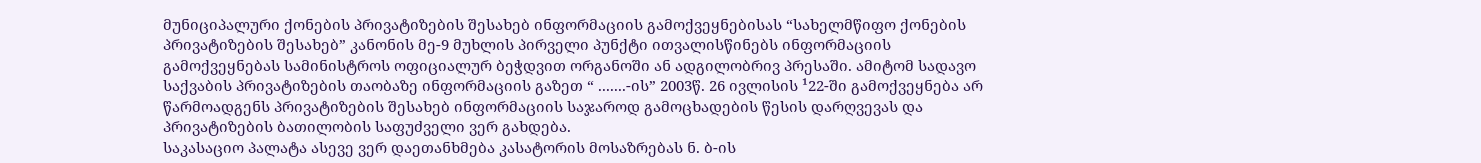მუნიციპალური ქონების პრივატიზების შესახებ ინფორმაციის გამოქვეყნებისას “სახელმწიფო ქონების პრივატიზების შესახებ” კანონის მე-9 მუხლის პირველი პუნქტი ითვალისწინებს ინფორმაციის გამოქვეყნებას სამინისტროს ოფიციალურ ბეჭდვით ორგანოში ან ადგილობრივ პრესაში. ამიტომ სადავო საქვაბის პრივატიზების თაობაზე ინფორმაციის გაზეთ “ .......-ის” 2003წ. 26 ივლისის ¹22-ში გამოქვეყნება არ წარმოადგენს პრივატიზების შესახებ ინფორმაციის საჯაროდ გამოცხადების წესის დარღვევას და პრივატიზების ბათილობის საფუძველი ვერ გახდება.
საკასაციო პალატა ასევე ვერ დაეთანხმება კასატორის მოსაზრებას ნ. ბ-ის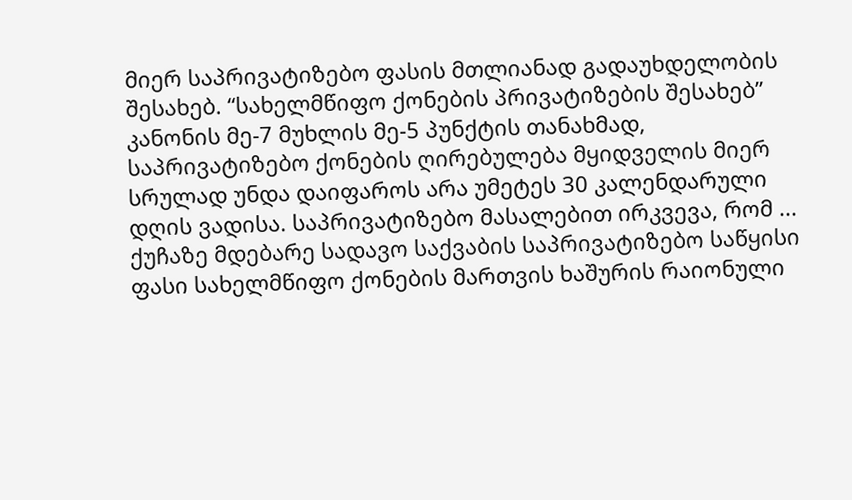მიერ საპრივატიზებო ფასის მთლიანად გადაუხდელობის შესახებ. “სახელმწიფო ქონების პრივატიზების შესახებ” კანონის მე-7 მუხლის მე-5 პუნქტის თანახმად, საპრივატიზებო ქონების ღირებულება მყიდველის მიერ სრულად უნდა დაიფაროს არა უმეტეს 30 კალენდარული დღის ვადისა. საპრივატიზებო მასალებით ირკვევა, რომ ... ქუჩაზე მდებარე სადავო საქვაბის საპრივატიზებო საწყისი ფასი სახელმწიფო ქონების მართვის ხაშურის რაიონული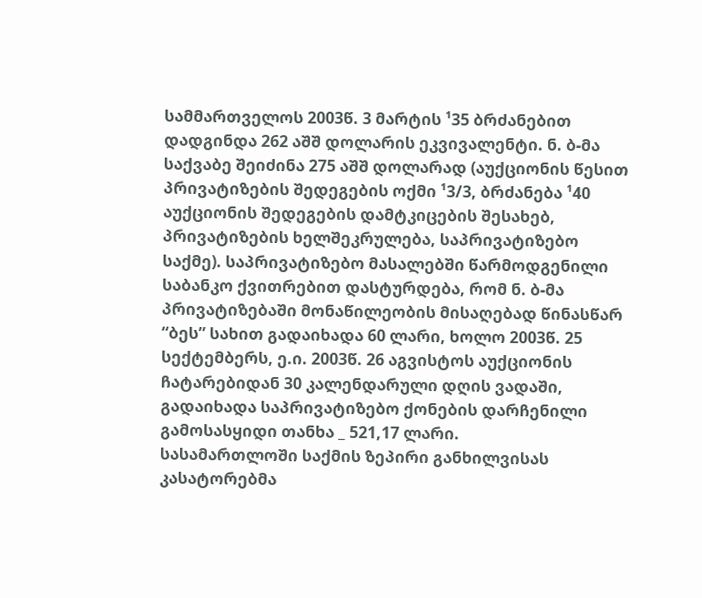სამმართველოს 2003წ. 3 მარტის ¹35 ბრძანებით დადგინდა 262 აშშ დოლარის ეკვივალენტი. ნ. ბ-მა საქვაბე შეიძინა 275 აშშ დოლარად (აუქციონის წესით პრივატიზების შედეგების ოქმი ¹3/3, ბრძანება ¹40 აუქციონის შედეგების დამტკიცების შესახებ, პრივატიზების ხელშეკრულება, საპრივატიზებო საქმე). საპრივატიზებო მასალებში წარმოდგენილი საბანკო ქვითრებით დასტურდება, რომ ნ. ბ-მა პრივატიზებაში მონაწილეობის მისაღებად წინასწარ “ბეს” სახით გადაიხადა 60 ლარი, ხოლო 2003წ. 25 სექტემბერს, ე.ი. 2003წ. 26 აგვისტოს აუქციონის ჩატარებიდან 30 კალენდარული დღის ვადაში, გადაიხადა საპრივატიზებო ქონების დარჩენილი გამოსასყიდი თანხა _ 521,17 ლარი.
სასამართლოში საქმის ზეპირი განხილვისას კასატორებმა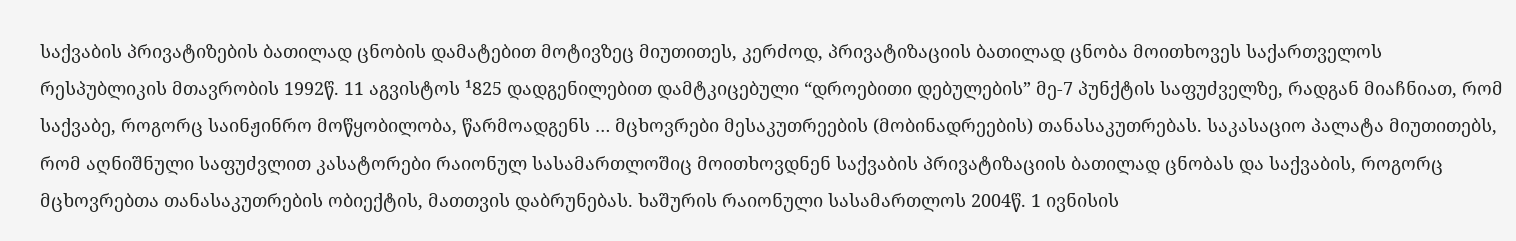საქვაბის პრივატიზების ბათილად ცნობის დამატებით მოტივზეც მიუთითეს, კერძოდ, პრივატიზაციის ბათილად ცნობა მოითხოვეს საქართველოს რესპუბლიკის მთავრობის 1992წ. 11 აგვისტოს ¹825 დადგენილებით დამტკიცებული “დროებითი დებულების” მე-7 პუნქტის საფუძველზე, რადგან მიაჩნიათ, რომ საქვაბე, როგორც საინჟინრო მოწყობილობა, წარმოადგენს … მცხოვრები მესაკუთრეების (მობინადრეების) თანასაკუთრებას. საკასაციო პალატა მიუთითებს, რომ აღნიშნული საფუძვლით კასატორები რაიონულ სასამართლოშიც მოითხოვდნენ საქვაბის პრივატიზაციის ბათილად ცნობას და საქვაბის, როგორც მცხოვრებთა თანასაკუთრების ობიექტის, მათთვის დაბრუნებას. ხაშურის რაიონული სასამართლოს 2004წ. 1 ივნისის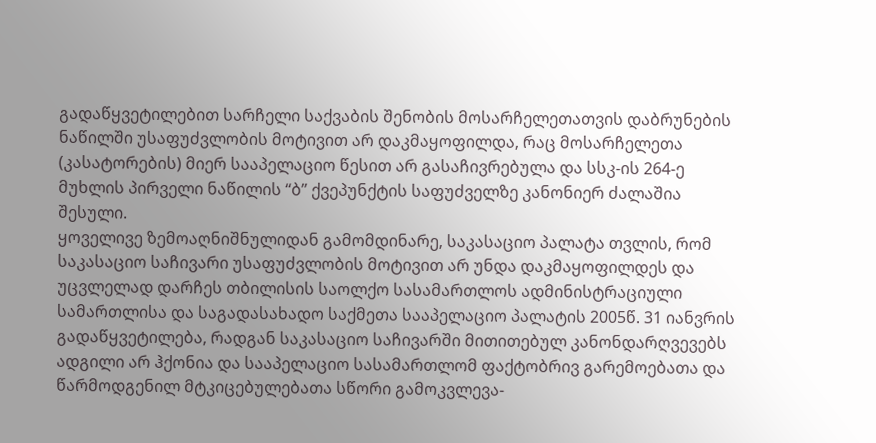გადაწყვეტილებით სარჩელი საქვაბის შენობის მოსარჩელეთათვის დაბრუნების ნაწილში უსაფუძვლობის მოტივით არ დაკმაყოფილდა, რაც მოსარჩელეთა (კასატორების) მიერ სააპელაციო წესით არ გასაჩივრებულა და სსკ-ის 264-ე მუხლის პირველი ნაწილის “ბ” ქვეპუნქტის საფუძველზე კანონიერ ძალაშია შესული.
ყოველივე ზემოაღნიშნულიდან გამომდინარე, საკასაციო პალატა თვლის, რომ საკასაციო საჩივარი უსაფუძვლობის მოტივით არ უნდა დაკმაყოფილდეს და უცვლელად დარჩეს თბილისის საოლქო სასამართლოს ადმინისტრაციული სამართლისა და საგადასახადო საქმეთა სააპელაციო პალატის 2005წ. 31 იანვრის გადაწყვეტილება, რადგან საკასაციო საჩივარში მითითებულ კანონდარღვევებს ადგილი არ ჰქონია და სააპელაციო სასამართლომ ფაქტობრივ გარემოებათა და წარმოდგენილ მტკიცებულებათა სწორი გამოკვლევა-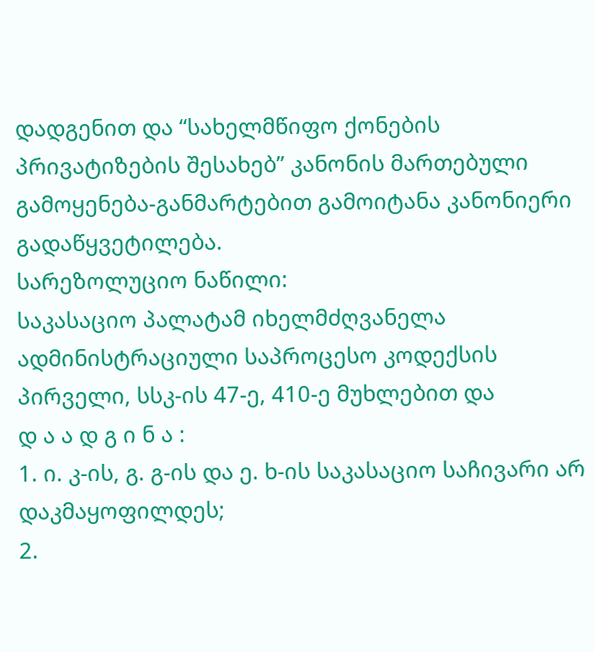დადგენით და “სახელმწიფო ქონების პრივატიზების შესახებ” კანონის მართებული გამოყენება-განმარტებით გამოიტანა კანონიერი გადაწყვეტილება.
სარეზოლუციო ნაწილი:
საკასაციო პალატამ იხელმძღვანელა ადმინისტრაციული საპროცესო კოდექსის პირველი, სსკ-ის 47-ე, 410-ე მუხლებით და
დ ა ა დ გ ი ნ ა :
1. ი. კ-ის, გ. გ-ის და ე. ხ-ის საკასაციო საჩივარი არ დაკმაყოფილდეს;
2.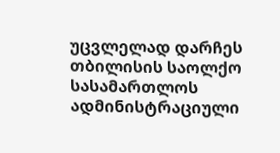უცვლელად დარჩეს თბილისის საოლქო სასამართლოს ადმინისტრაციული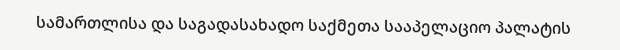სამართლისა და საგადასახადო საქმეთა სააპელაციო პალატის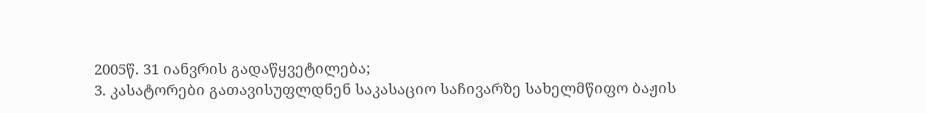2005წ. 31 იანვრის გადაწყვეტილება;
3. კასატორები გათავისუფლდნენ საკასაციო საჩივარზე სახელმწიფო ბაჟის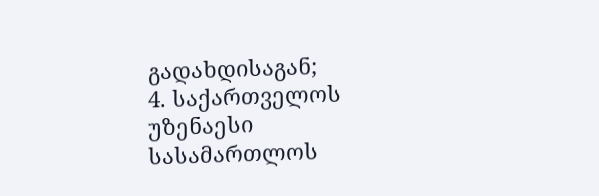გადახდისაგან;
4. საქართველოს უზენაესი სასამართლოს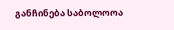განჩინება საბოლოოა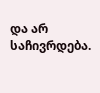და არ საჩივრდება.